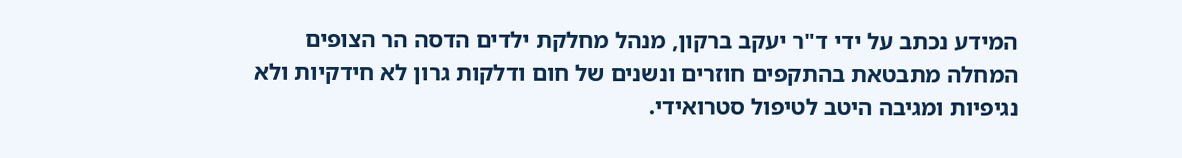המידע נכתב על ידי ד"ר יעקב ברקון, מנהל מחלקת ילדים הדסה הר הצופים
המחלה מתבטאת בהתקפים חוזרים ונשנים של חום ודלקות גרון לא חידקיות ולא נגיפיות ומגיבה היטב לטיפול סטרואידי.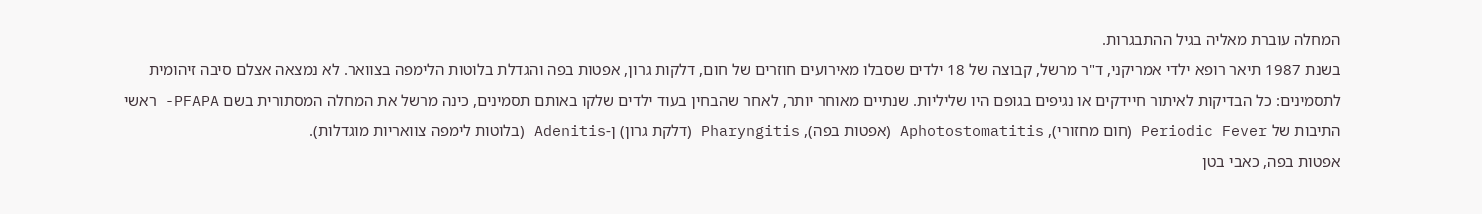המחלה עוברת מאליה בגיל ההתבגרות.
בשנת 1987 תיאר רופא ילדי אמריקני, ד"ר מרשל, קבוצה של 18 ילדים שסבלו מאירועים חוזרים של חום, דלקות גרון, אפטות בפה והגדלת בלוטות הלימפה בצוואר. לא נמצאה אצלם סיבה זיהומית לתסמינים: כל הבדיקות לאיתור חיידקים או נגיפים בגופם היו שליליות. שנתיים מאוחר יותר, לאחר שהבחין בעוד ילדים שלקו באותם תסמינים, כינה מרשל את המחלה המסתורית בשם PFAPA- ראשי התיבות של Periodic Fever (חום מחזורי), Aphotostomatitis (אפטות בפה), Pharyngitis (דלקת גרון) ן-Adenitis (בלוטות לימפה צוואריות מוגדלות).
אפטות בפה, כאבי בטן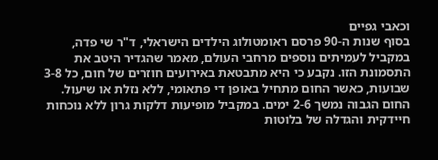וכאבי גפיים
בסוף שנות ה-90 פרסם ראומטולוג הילדים הישראלי, ד"ר שי פדה, במקביל לעמיתים נוספים מרחבי העולם, מאמר שהגדיר היטב את התסמונת הזו. נקבע כי היא מתבטאת באירועים חוזרים של חום, כל 3-8 שבועות, כאשר החום מתחיל באופן די פתאומי, ללא נזלת או שיעול. החום הגבוה נמשך 2-6 ימים. במקביל מופיעות דלקות גרון ללא נוכחות חיידקית והגדלה של בלוטות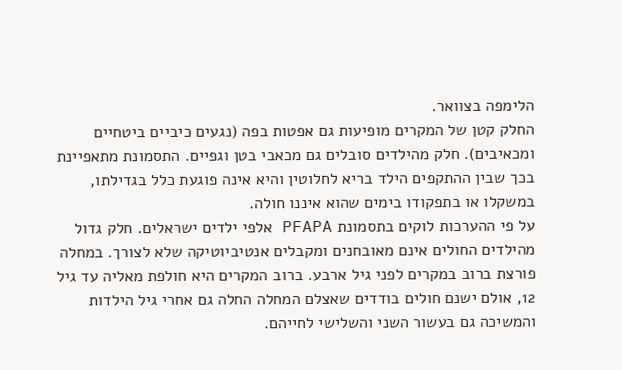הלימפה בצוואר.
החלק קטן של המקרים מופיעות גם אפטות בפה (נגעים כיביים ביטחיים ומכאיבים). חלק מהילדים סובלים גם מכאבי בטן וגפיים. התסמונת מתאפיינת בכך שבין ההתקפים הילד בריא לחלוטין והיא אינה פוגעת כלל בגדילתו, במשקלו או בתפקודו בימים שהוא איננו חולה.
על פי ההערכות לוקים בתסמונת PFAPA אלפי ילדים ישראלים. חלק גדול מהילדים החולים אינם מאובחנים ומקבלים אנטיביוטיקה שלא לצורך. במחלה פורצת ברוב במקרים לפני גיל ארבע. ברוב המקרים היא חולפת מאליה עד גיל 12, אולם ישנם חולים בודדים שאצלם המחלה החלה גם אחרי גיל הילדות והמשיכה גם בעשור השני והשלישי לחייהם.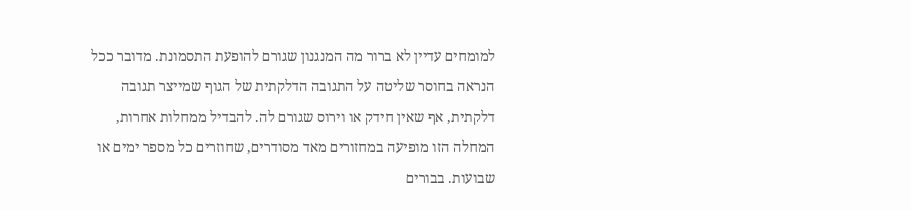למומחים עדיין לא ברור מה המנגנון שגורם להופעת התסמונת. מדובר ככל הנראה בחוסר שליטה על התגובה הדלקתית של הגוף שמייצר תגובה דלקתית, אף שאין חידק או וירוס שגורם לה. להבדיל ממחלות אחרות, המחלה הזו מופיעה במחזורים מאד מסודרים, שחוזרים כל מספר ימים או שבועות. בבורים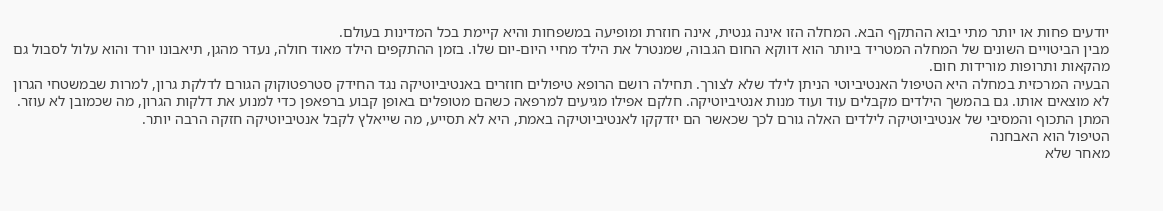יודעים פחות או יותר מתי יבוא ההתקף הבא. המחלה הזו אינה גנטית, אינה חוזרת ומופיעה במשפחות והיא קיימת בכל המדינות בעולם.
מבין הביטויים השונים של המחלה המטריד ביותר הוא דווקא החום הגבוה, שמנטרל את הילד מחיי היום-יום שלו. בזמן ההתקפים הילד מאוד חולה, נעדר מהגן, תיאבונו יורד והוא עלול לסבול גם מהקאות ותרופות מורידות חום.
הבעיה המרכזית במחלה היא הטיפול האנטיביוטי הניתן לילד שלא לצורך. תחילה רושם הרופא טיפולים חוזרים באנטיביוטיקה נגד החידק סטרפטוקוק הגורם לדלקת גרון, למרות שבמשטחי הגרון לא מוצאים אותו. גם בהמשך הילדים מקבלים עוד ועוד מנות אנטיביוטיקה. חלקם אפילו מגיעים למרפאה כשהם מטופלים באופן קבוע ברפאפן כדי למנוע את דלקות הגרון, מה שכמובן לא עוזר. המתן התכוף והמסיבי של אנטיביוטיקה לילדים האלה גורם לכך שכאשר הם יזדקקו לאנטיביוטיקה באמת, היא לא תסייע, מה שייאלץ לקבל אנטיביוטיקה חזקה הרבה יותר.
הטיפול הוא האבחנה
מאחר שלא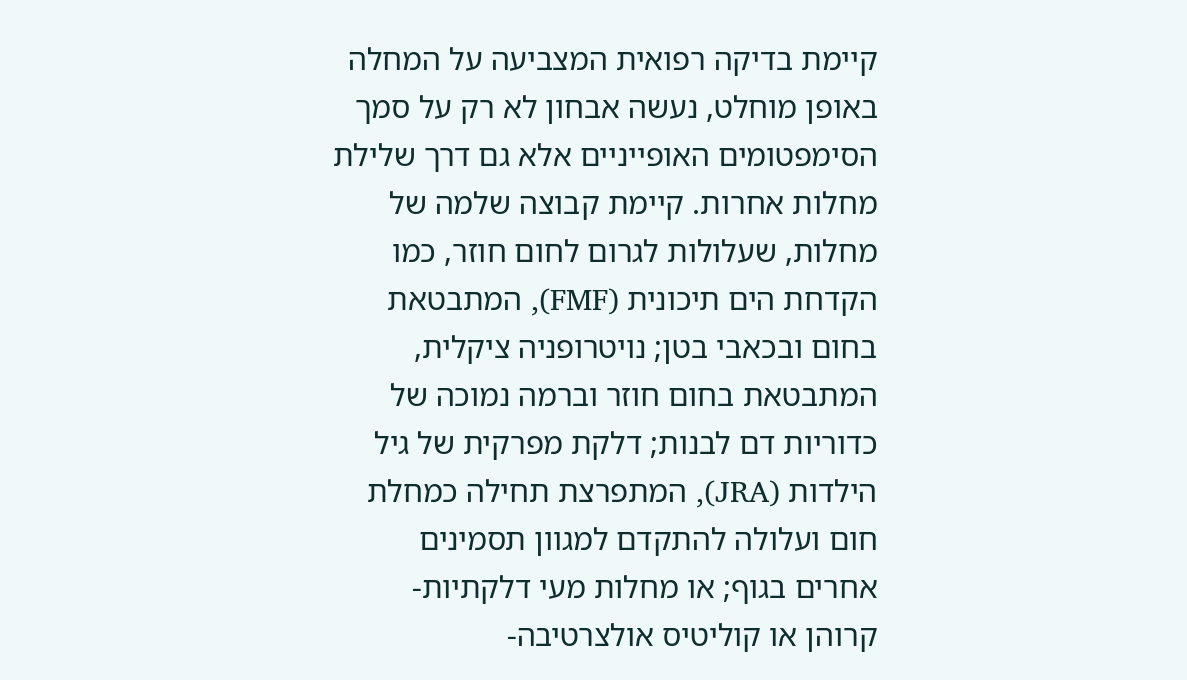קיימת בדיקה רפואית המצביעה על המחלה באופן מוחלט, נעשה אבחון לא רק על סמך הסימפטומים האופייניים אלא גם דרך שלילת מחלות אחרות. קיימת קבוצה שלמה של מחלות, שעלולות לגרום לחום חוזר, כמו הקדחת הים תיכונית (FMF), המתבטאת בחום ובכאבי בטן; נויטרופניה ציקלית, המתבטאת בחום חוזר וברמה נמוכה של כדוריות דם לבנות; דלקת מפרקית של גיל הילדות (JRA), המתפרצת תחילה כמחלת חום ועלולה להתקדם למגוון תסמינים אחרים בגוף; או מחלות מעי דלקתיות- קרוהן או קוליטיס אולצרטיבה-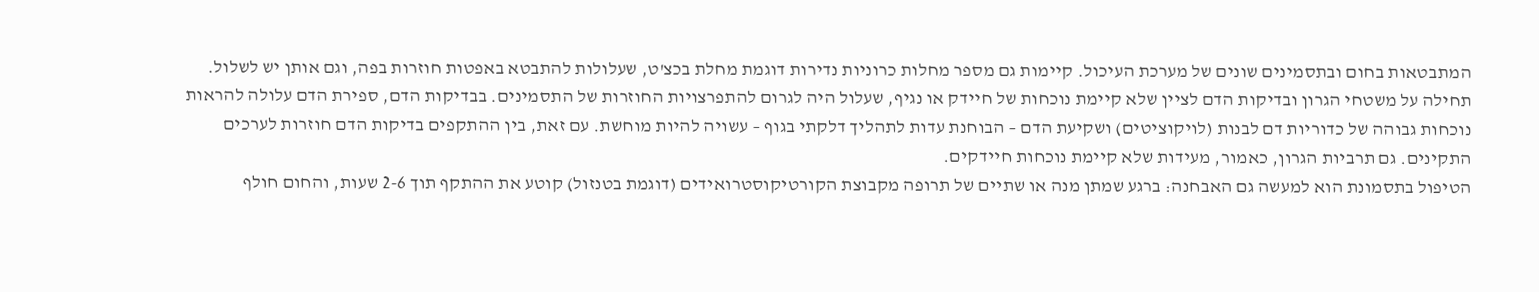המתבטאות בחום ובתסמינים שונים של מערכת העיכול. קיימות גם מספר מחלות כרוניות נדירות דוגמת מחלת בכצ'ט, שעלולות להתבטא באפטות חוזרות בפה, וגם אותן יש לשלול.
תחילה על משטחי הגרון ובדיקות הדם לציין שלא קיימת נוכחות של חיידק או נגיף, שעלול היה לגרום להתפרצויות החוזרות של התסמינים. בבדיקות הדם, ספירת הדם עלולה להראות נוכחות גבוהה של כדוריות דם לבנות (לויקוציטים) ושקיעת הדם – הבוחנת עדות לתהליך דלקתי בגוף – עשויה להיות מוחשת. עם זאת, בין ההתקפים בדיקות הדם חוזרות לערכים התקינים. גם תרביות הגרון, כאמור, מעידות שלא קיימת נוכחות חיידקים.
הטיפול בתסמונת הוא למעשה גם האבחנה: ברגע שמתן מנה או שתיים של תרופה מקבוצת הקורטיקוסטרואידים (דוגמת בטנזול) קוטע את ההתקף תוך 2-6 שעות, והחום חולף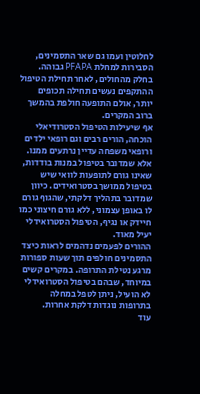לחלוטין ועמו גם שאר התסמינים, הסבירות למחלת PFAPA גבוהה. בחלק מהחולים, לאחר תחילת הטיפול ההתקפים נעשים תחילה תכופים יותר, אולם התופעה חולפת בהמשך ברוב המקרים.
אף שיעילות הטיפול הסטרודיאלי הוכחה, הורים רבים וגם רופאי ילדים ורופאי משפחה עדיין נרתעים ממנו. אלא שמדובר בטיפול במנות בודדות, שאינו גורם לתופעות לוואי שיש בטיפול ממושך בסטרואידים. כיוון שמדובר בתהליך דלקתי, שהגוף גורם לו באופן עצמוני, ללא גורם חיצוני כמו חיידק או נגיף, הטיפול הסטרואידלי יעיל מאוד.
ההורים לפעמים נדהמים לראות כיצד התסמינים חולפים תוך שעות ספורות מרגע נטילת התרופה. במקרים קשים במיוחד, שבהם בטיפול הסטרואידלי לא הועיל, ניתן לטפל במחלה בתרופות נוגדות דלקת אחרות.
עוד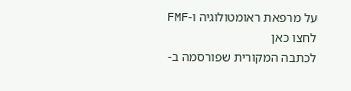על מרפאת ראומטולוגיה ו-FMF לחצו כאן
לכתבה המקורית שפורסמה ב-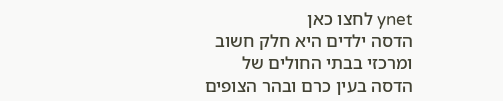ynet לחצו כאן
הדסה ילדים היא חלק חשוב ומרכזי בבתי החולים של הדסה בעין כרם ובהר הצופים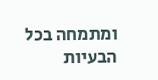ומתמחה בכל הבעיות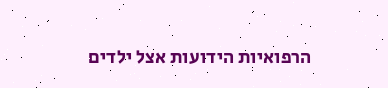הרפואיות הידועות אצל ילדים